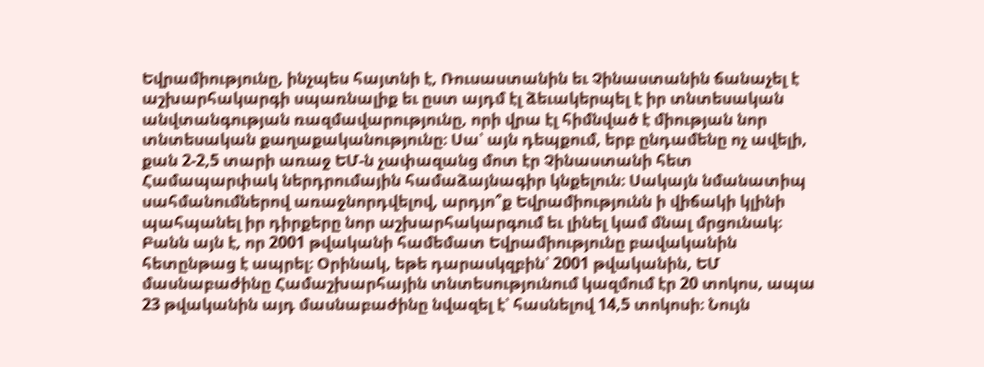Եվրամիությունը, ինչպես հայտնի է, Ռուսաստանին եւ Չինաստանին ճանաչել է աշխարհակարգի սպառնալիք եւ ըստ այդմ էլ ձեւակերպել է իր տնտեսական անվտանգության ռազմավարությունը, որի վրա էլ հիմնված է միության նոր տնտեսական քաղաքականությունը։ Սա՝ այն դեպքում, երբ ընդամենը ոչ ավելի, քան 2-2,5 տարի առաջ ԵՄ-ն չափազանց մոտ էր Չինաստանի հետ Համապարփակ ներդրումային համաձայնագիր կնքելուն։ Սակայն նմանատիպ սահմանումներով առաջնորդվելով, արդյո՞ք Եվրամիությունն ի վիճակի կլինի պահպանել իր դիրքերը նոր աշխարհակարգում եւ լինել կամ մնալ մրցունակ։
Բանն այն է, որ 2001 թվականի համեմատ Եվրամիությունը բավականին հետընթաց է ապրել։ Օրինակ, եթե դարասկզբին՝ 2001 թվականին, ԵՄ մասնաբաժինը Համաշխարհային տնտեսությունում կազմում էր 20 տոկոս, ապա 23 թվականին այդ մասնաբաժինը նվազել է՝ հասնելով 14,5 տոկոսի։ Նույն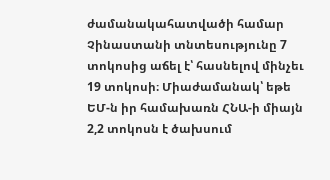ժամանակահատվածի համար Չինաստանի տնտեսությունը 7 տոկոսից աճել է՝ հասնելով մինչեւ 19 տոկոսի։ Միաժամանակ՝ եթե ԵՄ-ն իր համախառն ՀՆԱ-ի միայն 2,2 տոկոսն է ծախսում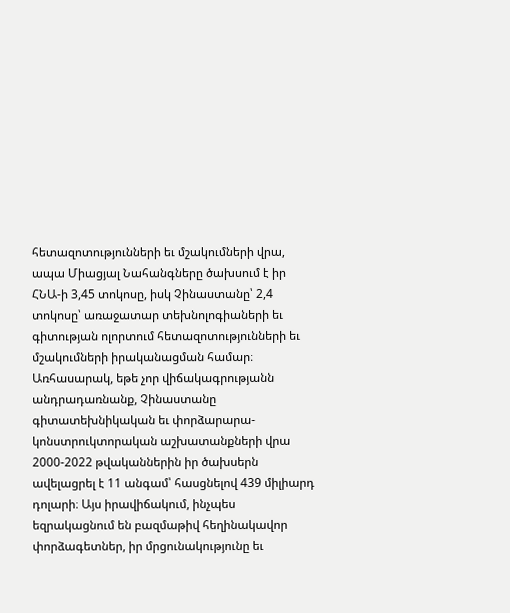հետազոտությունների եւ մշակումների վրա, ապա Միացյալ Նահանգները ծախսում է իր ՀՆԱ-ի 3,45 տոկոսը, իսկ Չինաստանը՝ 2,4 տոկոսը՝ առաջատար տեխնոլոգիաների եւ գիտության ոլորտում հետազոտությունների եւ մշակումների իրականացման համար։
Առհասարակ, եթե չոր վիճակագրությանն անդրադառնանք, Չինաստանը գիտատեխնիկական եւ փորձարարա-կոնստրուկտորական աշխատանքների վրա 2000-2022 թվականներին իր ծախսերն ավելացրել է 11 անգամ՝ հասցնելով 439 միլիարդ դոլարի։ Այս իրավիճակում, ինչպես եզրակացնում են բազմաթիվ հեղինակավոր փորձագետներ, իր մրցունակությունը եւ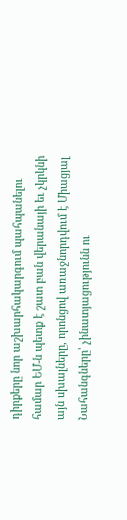դիրքերը նոր աշխարհակարգում պահպանելու համար ԵՄ-ն պետք է շատ բան վերանայի եւ չկրկնի այն սխալները, որոնցով առաջնորդվում է Միացյալ Նահանգները՝ չինատյացությունն ու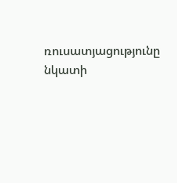ռուսատյացությունը նկատի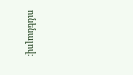ունենալով։